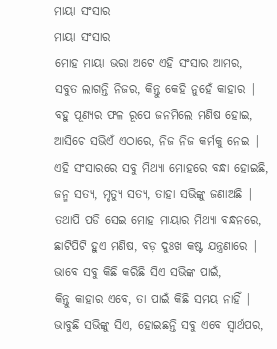ମାୟା ସଂସାର
ମାୟା ସଂସାର
ମୋହ ମାୟା ଭରା ଅଟେ ଏହି ସଂସାର ଆମର,
ସବୁତ ଲାଗନ୍ତି ନିଜର, କିନ୍ତୁ କେହି ନୁହେଁ କାହାର |
ବହୁ ପୂଣ୍ୟର ଫଳ ରୂପେ ଜନମିଲେ ମଣିଷ ହୋଇ,
ଆସିଚେ ସଭିଏଁ ଏଠାରେ, ନିଜ ନିଜ କର୍ମକୁ ନେଇ |
ଏହି ସଂସାରରେ ସବୁ ମିଥ୍ୟା ମୋହରେ ବନ୍ଧା ହୋଇଛି,
ଜନ୍ମ ସତ୍ୟ, ମୃତ୍ୟୁ ସତ୍ୟ, ତାହା ସଭିଙ୍କୁ ଜଣାଅଛି |
ତଥାପି ପଡି ସେଇ ମୋହ ମାୟାର ମିଥ୍ୟା ବନ୍ଧନରେ,
ଛାଟିପିଟି ହୁଏ ମଣିଷ, ବଡ଼ ଦୁଃଖ କଷ୍ଟ ଯନ୍ତ୍ରଣାରେ |
ଭାବେ ସବୁ କିଛି କରିଛି ସିଏ ସଭିଙ୍କ ପାଇଁ,
କିନ୍ତୁ କାହାର ଏବେ, ତା ପାଇଁ କିଛି ସମୟ ନାହିଁ |
ଭାବୁଛି ସଭିଙ୍କୁ ସିଏ, ହୋଇଛନ୍ତି ସବୁ ଏବେ ସ୍ୱାର୍ଥପର,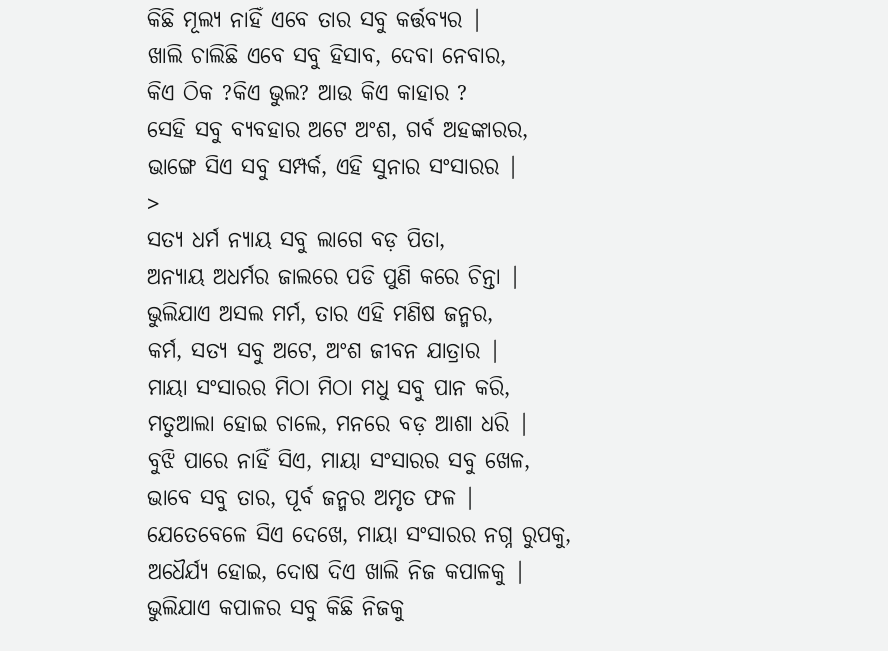କିଛି ମୂଲ୍ୟ ନାହିଁ ଏବେ ତାର ସବୁ କର୍ତ୍ତବ୍ୟର |
ଖାଲି ଚାଲିଛି ଏବେ ସବୁ ହିସାବ, ଦେବା ନେବାର,
କିଏ ଠିକ ?କିଏ ଭୁଲ? ଆଉ କିଏ କାହାର ?
ସେହି ସବୁ ବ୍ୟବହାର ଅଟେ ଅଂଶ, ଗର୍ବ ଅହଙ୍କାରର,
ଭାଙ୍ଗେ ସିଏ ସବୁ ସମ୍ପର୍କ, ଏହି ସୁନାର ସଂସାରର |
>
ସତ୍ୟ ଧର୍ମ ନ୍ୟାୟ ସବୁ ଲାଗେ ବଡ଼ ପିତା,
ଅନ୍ୟାୟ ଅଧର୍ମର ଜାଲରେ ପଡି ପୁଣି କରେ ଚିନ୍ତା |
ଭୁଲିଯାଏ ଅସଲ ମର୍ମ, ତାର ଏହି ମଣିଷ ଜନ୍ମର,
କର୍ମ, ସତ୍ୟ ସବୁ ଅଟେ, ଅଂଶ ଜୀବନ ଯାତ୍ରାର |
ମାୟା ସଂସାରର ମିଠା ମିଠା ମଧୁ ସବୁ ପାନ କରି,
ମତୁଆଲା ହୋଇ ଚାଲେ, ମନରେ ବଡ଼ ଆଶା ଧରି |
ବୁଝି ପାରେ ନାହିଁ ସିଏ, ମାୟା ସଂସାରର ସବୁ ଖେଳ,
ଭାବେ ସବୁ ତାର, ପୂର୍ବ ଜନ୍ମର ଅମୃତ ଫଳ |
ଯେତେବେଳେ ସିଏ ଦେଖେ, ମାୟା ସଂସାରର ନଗ୍ନ ରୁପକୁ,
ଅଧୈର୍ଯ୍ୟ ହୋଇ, ଦୋଷ ଦିଏ ଖାଲି ନିଜ କପାଳକୁ |
ଭୁଲିଯାଏ କପାଳର ସବୁ କିଛି ନିଜକୁ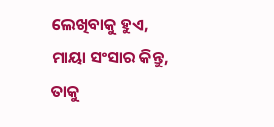ଲେଖିବାକୁ ହୁଏ,
ମାୟା ସଂସାର କିନ୍ତୁ, ତାକୁ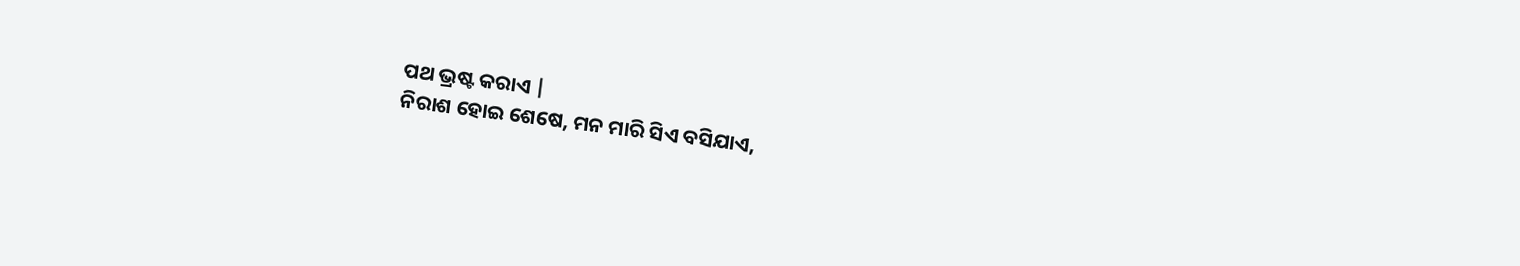ପଥ ଭ୍ରଷ୍ଟ କରାଏ |
ନିରାଶ ହୋଇ ଶେଷେ, ମନ ମାରି ସିଏ ବସିଯାଏ,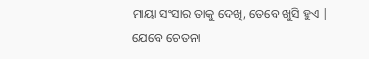ମାୟା ସଂସାର ତାକୁ ଦେଖି, ତେବେ ଖୁସି ହୁଏ |
ଯେବେ ଚେତନା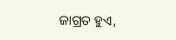ଜାଗ୍ରତ ହୁଏ,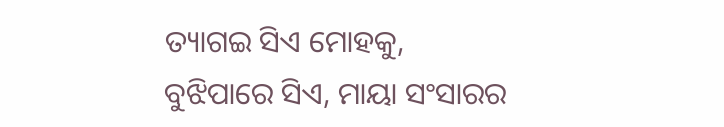ତ୍ୟାଗଇ ସିଏ ମୋହକୁ,
ବୁଝିପାରେ ସିଏ, ମାୟା ସଂସାରର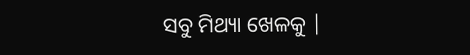ସବୁ ମିଥ୍ୟା ଖେଳକୁ |